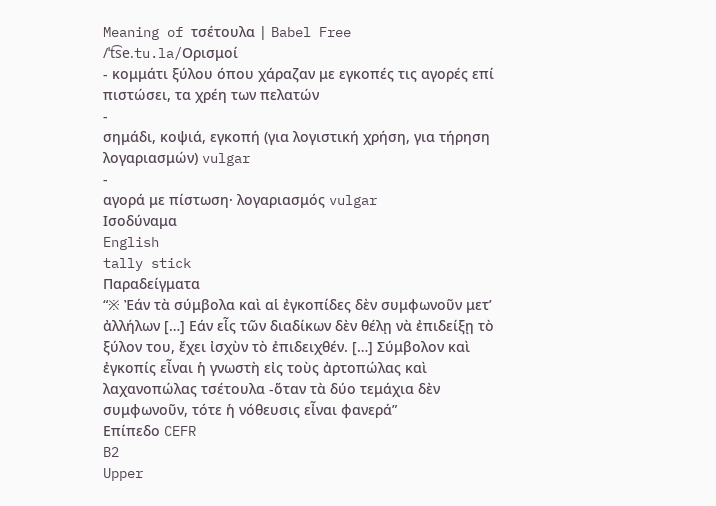Meaning of τσέτουλα | Babel Free
/ˈt͡se.tu.la/Ορισμοί
- κομμάτι ξύλου όπου χάραζαν με εγκοπές τις αγορές επί πιστώσει, τα χρέη των πελατών
-
σημάδι, κοψιά, εγκοπή (για λογιστική χρήση, για τήρηση λογαριασμών) vulgar
-
αγορά με πίστωση· λογαριασμός vulgar
Ισοδύναμα
English
tally stick
Παραδείγματα
“※ Ἐάν τὰ σύμβολα καὶ αἱ ἐγκοπίδες δὲν συμφωνοῦν μετ’ ἀλλήλων […] Εάν εἷς τῶν διαδίκων δὲν θέλῃ νὰ ἐπιδείξῃ τὸ ξύλον του, ἔχει ἰσχὺν τὸ ἐπιδειχθέν. […] Σύμβολον καὶ ἐγκοπίς εἶναι ἡ γνωστὴ εἰς τοὺς ἀρτοπώλας καὶ λαχανοπώλας τσέτουλα -ὅταν τὰ δύο τεμάχια δὲν συμφωνοῦν, τότε ἡ νόθευσις εἶναι φανερά”
Επίπεδο CEFR
B2
Upper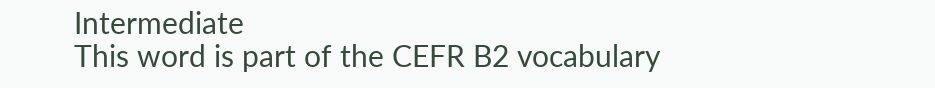Intermediate
This word is part of the CEFR B2 vocabulary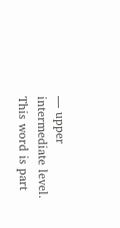— upper intermediate level.
This word is part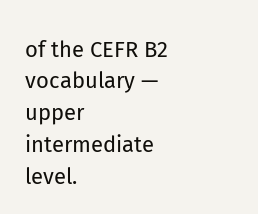of the CEFR B2 vocabulary — upper intermediate level.